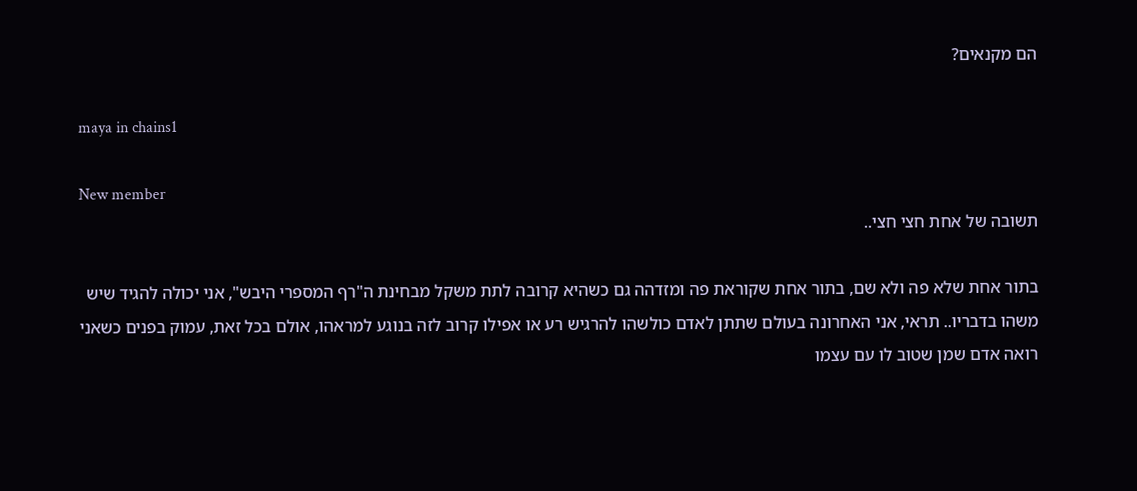הם מקנאים?

maya in chains1

New member
תשובה של אחת חצי חצי..

בתור אחת שלא פה ולא שם, בתור אחת שקוראת פה ומזדהה גם כשהיא קרובה לתת משקל מבחינת ה"רף המספרי היבש", אני יכולה להגיד שיש משהו בדבריו.. תראי, אני האחרונה בעולם שתתן לאדם כולשהו להרגיש רע או אפילו קרוב לזה בנוגע למראהו, אולם בכל זאת, עמוק בפנים כשאני רואה אדם שמן שטוב לו עם עצמו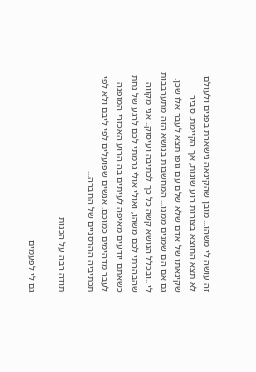זה עושה לי משהו... מובן שהקינאה נישארת בפנים ולעולם לא תצא החוצא בצורות רוע שונות, אך הקיימת. סביר שקינאתו של אדם שלא שלם עם גופו תצא לעבר אלו שכן. גם אם הם שמנים ממנו... המחשבות בנושא הזה מתערבבות לי ..ובכלל הנושא קשה כל כך לכתיבה ועיסוק.. אני מקווה שהבהרתי לכם משהו, ואולי אולי גרמתי לכם לרגע של נחת כשאתם יודעים מאיפה לעיתים בה הרוע האכזרי המופנה לעבר מדהימים כמוכם. אנשים שפועלים לפי ליבם ולא לפי תכתיביה ההרסניים של החברה...

תודה רבה על הכנות

גם לי לפעמים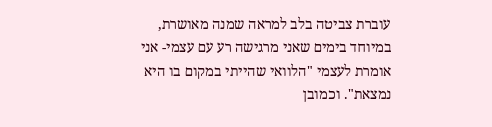עוברת צביטה בלב למראה שמנה מאושרת, במיוחד בימים שאני מרגישה רע עם עצמי- אני אומרת לעצמי "הלוואי שהייתי במקום בו היא נמצאת". וכמובן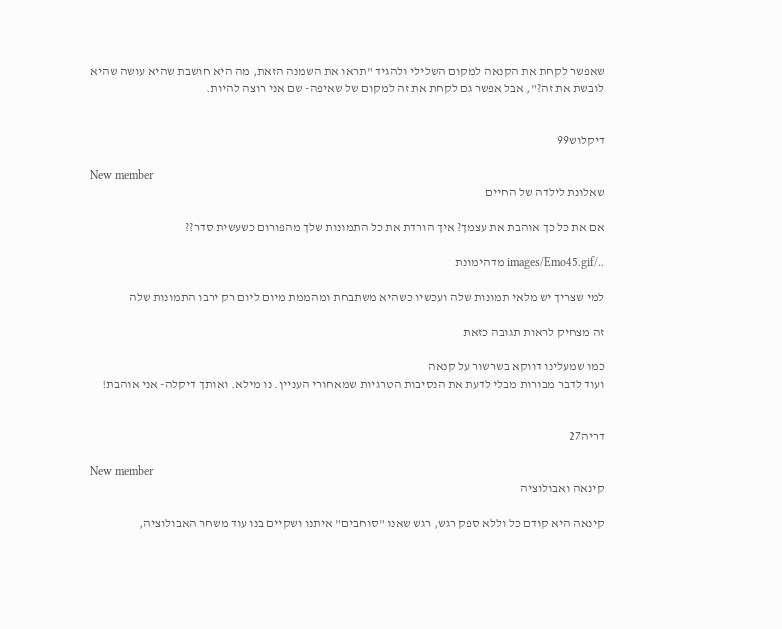שאפשר לקחת את הקנאה למקום השלילי ולהגיד "תראו את השמנה הזאת, מה היא חושבת שהיא עושה שהיא לובשת את זה?", אבל אפשר גם לקחת את זה למקום של שאיפה- שם אני רוצה להיות.


דיקלוש99

New member
שאלונת לילדה של החיים

אם את כל כך אוהבת את עצמך? איך הורדת את כל התמונות שלך מהפורום כשעשית סדר??

../images/Emo45.gif מדהימונת

למי שצריך יש מלאי תמונות שלה ועכשיו כשהיא משתבחת ומהממת מיום ליום רק ירבו התמונות שלה

זה מצחיק לראות תגובה כזאת

כמו שמעלינו דווקא בשרשור על קנאה
ועוד לדבר מבורות מבלי לדעת את הנסיבות הטרגיות שמאחורי העניין. נו מילא. ואותך דיקלה- אני אוהבת!


דריה27

New member
קינאה ואבולוציה

קינאה היא קודם כל וללא ספק רגש, רגש שאנו "סוחבים" איתנו ושקיים בנו עוד משחר האבולוציה,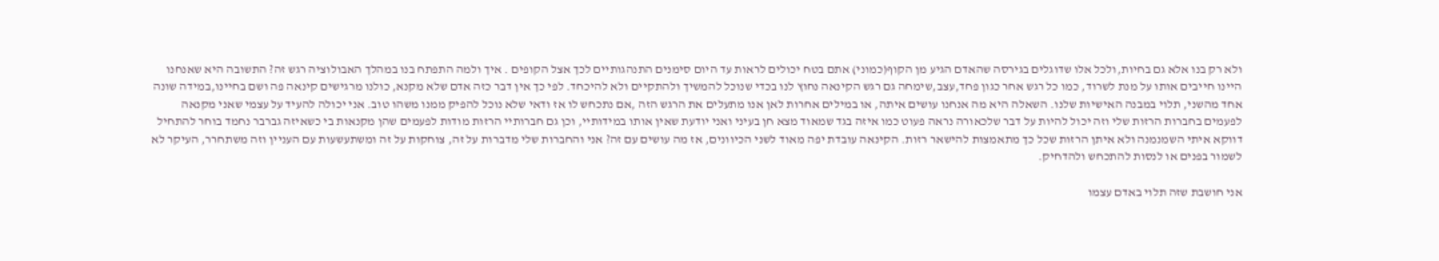ולא רק בנו אלא גם בחיות,ולכל אלו שדוגלים בגירסה שהאדם הגיע מן הקוף(כמוני) אתם בטח יכולים לראות עד היום סימנים התנהגותיים לכך אצל הקופים . איך ולמה התפתח בנו במהלך האבולוציה רגש זה? התשובה היא שאנחנו היינו חייבים אותו על מנת לשרוד, כמו כל רגש אחר כגון פחד,עצב,שימחה גם רגש הקינאה נחוץ לנו בכדי שנוכל להמשיך ולהתקיים ולא להיכחד. לפי כך אין דבר כזה אדם שלא מקנא, כולנו מרגישים קינאה פה ושם בחיינו,במידה שונה אחד מהשני, תלוי במבנה האישיות שלנו. השאלה היא מה אנחנו עושים איתה, או במילים אחרות לאן אנו מתעלים את הרגש הזה ,אם נתכחש לו אז ודאי שלא נוכל להפיק ממנו משהו טוב. אני יכולה להעיד על עצמי שאני מקנאה לפעמים בחברות הרזות שלי וזה יכול להיות על דבר שלכאורה נראה פעוט כמו איזה בגד שמאוד מצא חן בעיני ואני יודעת שאין אותו במידותיי, וכן גם חברותיי הרזות מודות לפעמים שהן מקנאות בי כשאיזה גברבר נחמד בוחר להתחיל דווקא איתי השמנמנה ולא איתן הרזות שכל כך מתאמצות להישאר רזות. הקינאה עובדת יפה מאוד לשני הכיוונים, אז מה עושים עם זה? אני והחברות שלי מדברות על זה, צוחקות על זה ומשתעשעות עם העניין וזה משתחרר, העיקר לא לשמור בפנים או לנסות להתכחש ולהדחיק.

אני חושבת שזה תלוי באדם עצמו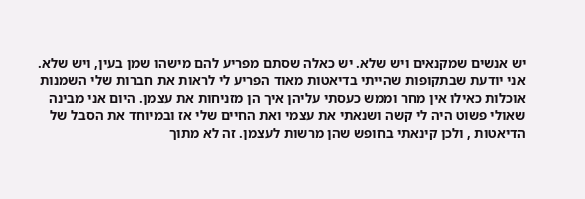יש אנשים שמקנאים ויש שלא. יש כאלה שסתם מפריע להם מישהו שמן בעין, ויש שלא. אני יודעת שבתקופות שהייתי בדיאטות מאוד הפריע לי לראות את חברות שלי השמנות אוכלות כאילו אין מחר וממש כעסתי עליהן איך הן מזניחות את עצמן. היום אני מבינה שאולי פשוט היה לי קשה ושנאתי את עצמי ואת החיים שלי אז ובמיוחד את הסבל של הדיאטות , ולכן קינאתי בחופש שהן מרשות לעצמן. זה לא מתוך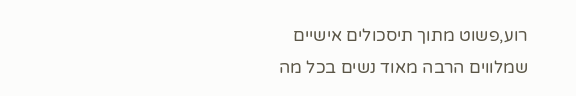רוע,פשוט מתוך תיסכולים אישיים שמלווים הרבה מאוד נשים בכל מה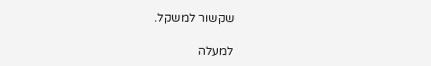שקשור למשקל.

למעלה